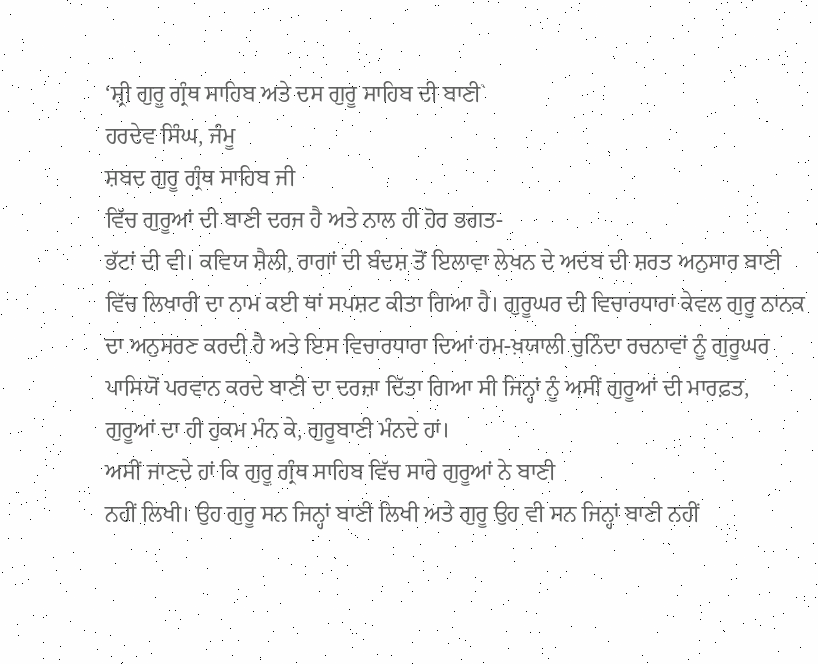‘ਸ਼੍ਰੀ ਗੁਰੂ ਗ੍ਰੰਥ ਸਾਹਿਬ ਅਤੇ ਦਸ ਗੁਰੂ ਸਾਹਿਬ ਦੀ ਬਾਣੀ`
ਹਰਦੇਵ ਸਿੰਘ, ਜੰਮੂ
ਸ਼ਬਦ ਗੁਰੂ ਗ੍ਰੰਥ ਸਾਹਿਬ ਜੀ
ਵਿੱਚ ਗੁਰੂਆਂ ਦੀ ਬਾਣੀ ਦਰਜ ਹੈ ਅਤੇ ਨਾਲ ਹੀ ਹੋਰ ਭਗਤ-
ਭੱਟਾਂ ਦੀ ਵੀ। ਕਵਿਯ ਸ਼ੈਲੀ, ਰਾਗਾਂ ਦੀ ਬੰਦਸ਼ ਤੋਂ ਇਲਾਵਾ ਲੇਖਨ ਦੇ ਅਦਬ ਦੀ ਸ਼ਰਤ ਅਨੁਸਾਰ ਬਾਣੀ
ਵਿੱਚ ਲਿਖਾਰੀ ਦਾ ਨਾਮ ਕਈ ਥਾਂ ਸਪਸ਼ਟ ਕੀਤਾ ਗਿਆ ਹੈ। ਗੁਰੂਘਰ ਦੀ ਵਿਚਾਰਧਾਰਾ ਕੇਵਲ ਗੁਰੂ ਨਾਨਕ
ਦਾ ਅਨੁਸਰਣ ਕਰਦੀ ਹੈ ਅਤੇ ਇਸ ਵਿਚਾਰਧਾਰਾ ਦਿਆਂ ਹਮ-ਖ਼ਯਾਲੀ ਚੁਨਿੰਦਾ ਰਚਨਾਵਾਂ ਨੂੰ ਗੁਰੂਘਰ
ਪਾਸਿਯੋਂ ਪਰਵਾਨ ਕਰਦੇ ਬਾਣੀ ਦਾ ਦਰਜ਼ਾ ਦਿੱਤਾ ਗਿਆ ਸੀ ਜਿਨ੍ਹਾਂ ਨੂੰ ਅਸੀਂ ਗੁਰੂਆਂ ਦੀ ਮਾਰਫ਼ਤ,
ਗੁਰੂਆਂ ਦਾ ਹੀ ਹੁਕਮ ਮੰਨ ਕੇ, ਗੁਰੂਬਾਣੀ ਮੰਨਦੇ ਹਾਂ।
ਅਸੀਂ ਜਾਣਦੇ ਹਾਂ ਕਿ ਗੁਰੂ ਗ੍ਰੰਥ ਸਾਹਿਬ ਵਿੱਚ ਸਾਰੇ ਗੁਰੂਆਂ ਨੇ ਬਾਣੀ
ਨਹੀਂ ਲਿਖੀ। ਉਹ ਗੁਰੂ ਸਨ ਜਿਨ੍ਹਾਂ ਬਾਣੀ ਲਿਖੀ ਅਤੇ ਗੁਰੂ ਉਹ ਵੀ ਸਨ ਜਿਨ੍ਹਾਂ ਬਾਣੀ ਨਹੀਂ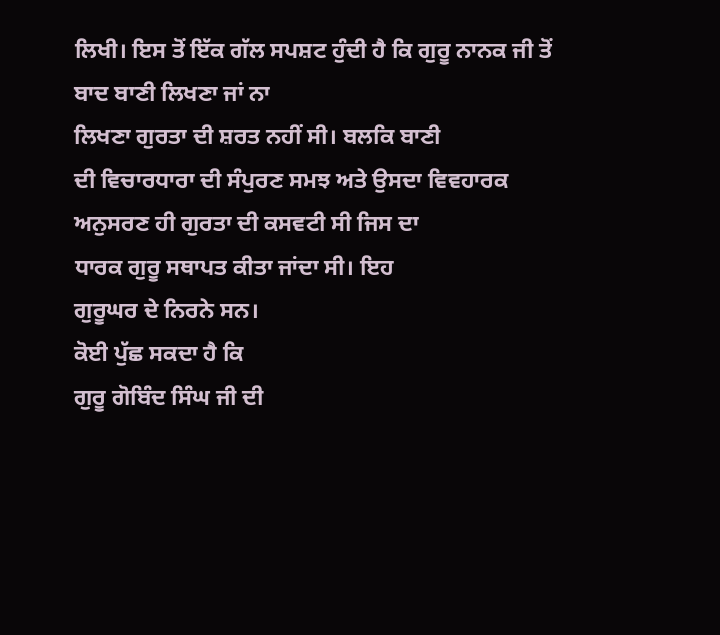ਲਿਖੀ। ਇਸ ਤੋਂ ਇੱਕ ਗੱਲ ਸਪਸ਼ਟ ਹੁੰਦੀ ਹੈ ਕਿ ਗੁਰੂ ਨਾਨਕ ਜੀ ਤੋਂ ਬਾਦ ਬਾਣੀ ਲਿਖਣਾ ਜਾਂ ਨਾ
ਲਿਖਣਾ ਗੁਰਤਾ ਦੀ ਸ਼ਰਤ ਨਹੀਂ ਸੀ। ਬਲਕਿ ਬਾਣੀ
ਦੀ ਵਿਚਾਰਧਾਰਾ ਦੀ ਸੰਪੁਰਣ ਸਮਝ ਅਤੇ ਉਸਦਾ ਵਿਵਹਾਰਕ ਅਨੁਸਰਣ ਹੀ ਗੁਰਤਾ ਦੀ ਕਸਵਟੀ ਸੀ ਜਿਸ ਦਾ
ਧਾਰਕ ਗੁਰੂ ਸਥਾਪਤ ਕੀਤਾ ਜਾਂਦਾ ਸੀ। ਇਹ
ਗੁਰੂਘਰ ਦੇ ਨਿਰਨੇ ਸਨ।
ਕੋਈ ਪੁੱਛ ਸਕਦਾ ਹੈ ਕਿ
ਗੁਰੂ ਗੋਬਿੰਦ ਸਿੰਘ ਜੀ ਦੀ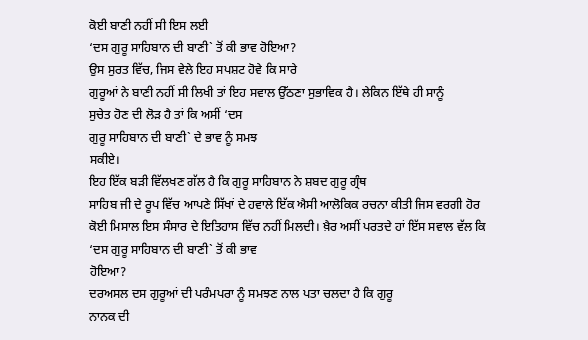ਕੋਈ ਬਾਣੀ ਨਹੀਂ ਸੀ ਇਸ ਲਈ
‘ਦਸ ਗੁਰੂ ਸਾਹਿਬਾਨ ਦੀ ਬਾਣੀ` ਤੋਂ ਕੀ ਭਾਵ ਹੋਇਆ?
ਉਸ ਸੁਰਤ ਵਿੱਚ, ਜਿਸ ਵੇਲੇ ਇਹ ਸਪਸ਼ਟ ਹੋਵੇ ਕਿ ਸਾਰੇ
ਗੁਰੂਆਂ ਨੇ ਬਾਣੀ ਨਹੀਂ ਸੀ ਲਿਖੀ ਤਾਂ ਇਹ ਸਵਾਲ ਉੱਠਣਾ ਸੁਭਾਵਿਕ ਹੈ। ਲੇਕਿਨ ਇੱਥੇ ਹੀ ਸਾਨੂੰ
ਸੁਚੇਤ ਹੋਣ ਦੀ ਲੋੜ ਹੈ ਤਾਂ ਕਿ ਅਸੀਂ ‘ਦਸ
ਗੁਰੂ ਸਾਹਿਬਾਨ ਦੀ ਬਾਣੀ` ਦੇ ਭਾਵ ਨੂੰ ਸਮਝ
ਸਕੀਏ।
ਇਹ ਇੱਕ ਬੜੀ ਵਿੱਲਖਣ ਗੱਲ ਹੈ ਕਿ ਗੁਰੂ ਸਾਹਿਬਾਨ ਨੇ ਸ਼ਬਦ ਗੁਰੂ ਗ੍ਰੰਥ
ਸਾਹਿਬ ਜੀ ਦੇ ਰੂਪ ਵਿੱਚ ਆਪਣੇ ਸਿੱਖਾਂ ਦੇ ਹਵਾਲੇ ਇੱਕ ਐਸੀ ਆਲੋਕਿਕ ਰਚਨਾ ਕੀਤੀ ਜਿਸ ਵਰਗੀ ਹੋਰ
ਕੋਈ ਮਿਸਾਲ ਇਸ ਸੰਸਾਰ ਦੇ ਇਤਿਹਾਸ ਵਿੱਚ ਨਹੀਂ ਮਿਲਦੀ। ਖ਼ੈਰ ਅਸੀਂ ਪਰਤਦੇ ਹਾਂ ਇੱਸ ਸਵਾਲ ਵੱਲ ਕਿ
‘ਦਸ ਗੁਰੂ ਸਾਹਿਬਾਨ ਦੀ ਬਾਣੀ` ਤੋਂ ਕੀ ਭਾਵ
ਹੋਇਆ?
ਦਰਅਸਲ ਦਸ ਗੁਰੂਆਂ ਦੀ ਪਰੰਮਪਰਾ ਨੂੰ ਸਮਝਣ ਨਾਲ ਪਤਾ ਚਲਦਾ ਹੈ ਕਿ ਗੁਰੂ
ਨਾਨਕ ਦੀ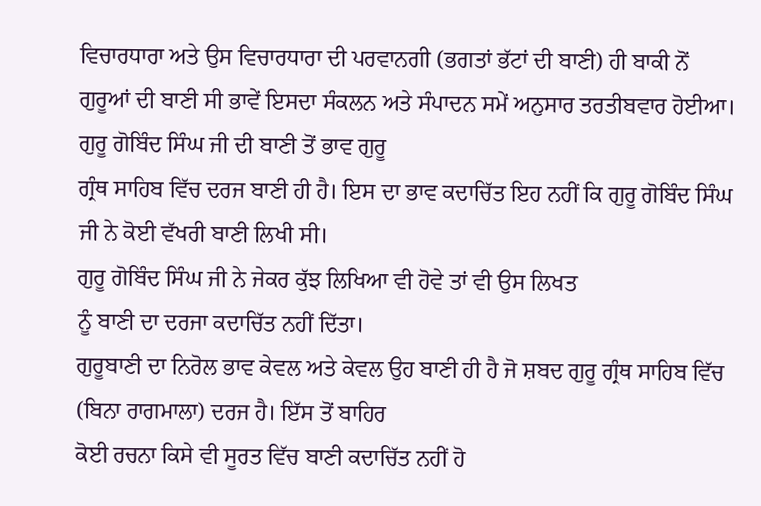ਵਿਚਾਰਧਾਰਾ ਅਤੇ ਉਸ ਵਿਚਾਰਧਾਰਾ ਦੀ ਪਰਵਾਨਗੀ (ਭਗਤਾਂ ਭੱਟਾਂ ਦੀ ਬਾਣੀ) ਹੀ ਬਾਕੀ ਨੋਂ
ਗੁਰੂਆਂ ਦੀ ਬਾਣੀ ਸੀ ਭਾਵੇਂ ਇਸਦਾ ਸੰਕਲਨ ਅਤੇ ਸੰਪਾਦਨ ਸਮੇਂ ਅਨੁਸਾਰ ਤਰਤੀਬਵਾਰ ਹੋਈਆ।
ਗੁਰੂ ਗੋਬਿੰਦ ਸਿੰਘ ਜੀ ਦੀ ਬਾਣੀ ਤੋਂ ਭਾਵ ਗੁਰੂ
ਗ੍ਰੰਥ ਸਾਹਿਬ ਵਿੱਚ ਦਰਜ ਬਾਣੀ ਹੀ ਹੈ। ਇਸ ਦਾ ਭਾਵ ਕਦਾਚਿੱਤ ਇਹ ਨਹੀਂ ਕਿ ਗੁਰੂ ਗੋਬਿੰਦ ਸਿੰਘ
ਜੀ ਨੇ ਕੋਈ ਵੱਖਰੀ ਬਾਣੀ ਲਿਖੀ ਸੀ।
ਗੁਰੂ ਗੋਬਿੰਦ ਸਿੰਘ ਜੀ ਨੇ ਜੇਕਰ ਕੁੱਝ ਲਿਖਿਆ ਵੀ ਹੋਵੇ ਤਾਂ ਵੀ ਉਸ ਲਿਖਤ
ਨੂੰ ਬਾਣੀ ਦਾ ਦਰਜਾ ਕਦਾਚਿੱਤ ਨਹੀਂ ਦਿੱਤਾ।
ਗੁਰੂਬਾਣੀ ਦਾ ਨਿਰੋਲ ਭਾਵ ਕੇਵਲ ਅਤੇ ਕੇਵਲ ਉਹ ਬਾਣੀ ਹੀ ਹੈ ਜੋ ਸ਼ਬਦ ਗੁਰੂ ਗ੍ਰੰਥ ਸਾਹਿਬ ਵਿੱਚ
(ਬਿਨਾ ਰਾਗਮਾਲਾ) ਦਰਜ ਹੈ। ਇੱਸ ਤੋਂ ਬਾਹਿਰ
ਕੋਈ ਰਚਨਾ ਕਿਸੇ ਵੀ ਸੂਰਤ ਵਿੱਚ ਬਾਣੀ ਕਦਾਚਿੱਤ ਨਹੀਂ ਹੋ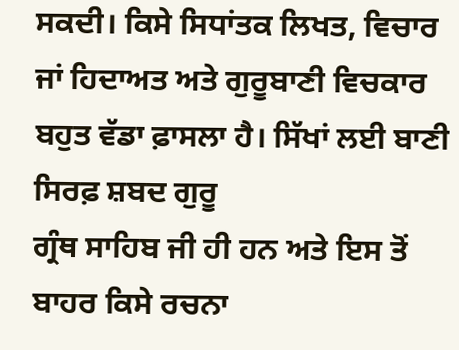ਸਕਦੀ। ਕਿਸੇ ਸਿਧਾਂਤਕ ਲਿਖਤ, ਵਿਚਾਰ
ਜਾਂ ਹਿਦਾਅਤ ਅਤੇ ਗੁਰੂਬਾਣੀ ਵਿਚਕਾਰ ਬਹੁਤ ਵੱਡਾ ਫ਼ਾਸਲਾ ਹੈ। ਸਿੱਖਾਂ ਲਈ ਬਾਣੀ ਸਿਰਫ਼ ਸ਼ਬਦ ਗੁਰੂ
ਗ੍ਰੰਥ ਸਾਹਿਬ ਜੀ ਹੀ ਹਨ ਅਤੇ ਇਸ ਤੋਂ ਬਾਹਰ ਕਿਸੇ ਰਚਨਾ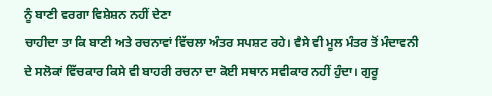ਨੂੰ ਬਾਣੀ ਵਰਗਾ ਵਿਸ਼ੇਸ਼ਨ ਨਹੀਂ ਦੇਣਾ
ਚਾਹੀਦਾ ਤਾ ਕਿ ਬਾਣੀ ਅਤੇ ਰਚਨਾਵਾਂ ਵਿੱਚਲਾ ਅੰਤਰ ਸਪਸ਼ਟ ਰਹੇ। ਵੈਸੇ ਵੀ ਮੂਲ ਮੰਤਰ ਤੋਂ ਮੰਦਾਵਨੀ
ਦੇ ਸਲੋਕਾਂ ਵਿੱਚਕਾਰ ਕਿਸੇ ਵੀ ਬਾਹਰੀ ਰਚਨਾ ਦਾ ਕੋਈ ਸਥਾਨ ਸਵੀਕਾਰ ਨਹੀਂ ਹੁੰਦਾ। ਗੁਰੂ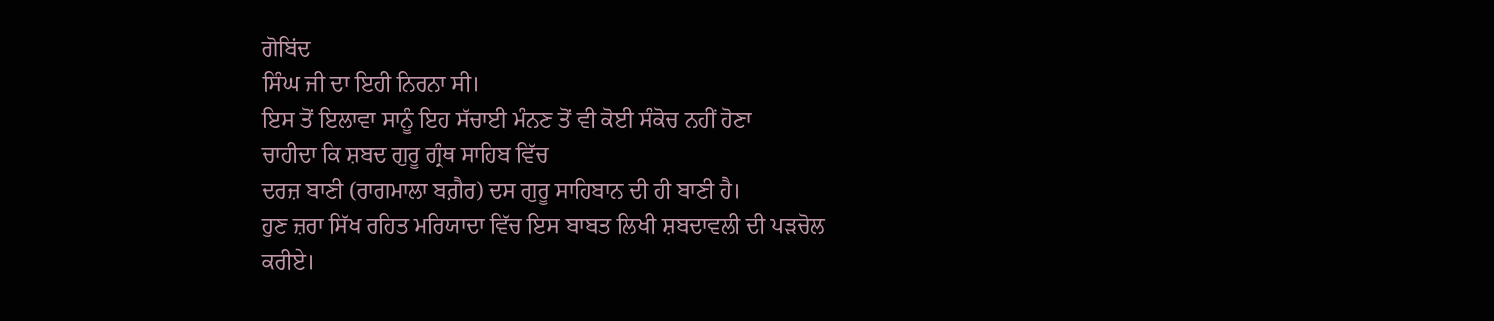ਗੋਬਿਂਦ
ਸਿੰਘ ਜੀ ਦਾ ਇਹੀ ਨਿਰਨਾ ਸੀ।
ਇਸ ਤੋਂ ਇਲਾਵਾ ਸਾਨੂੰ ਇਹ ਸੱਚਾਈ ਮੰਨਣ ਤੋਂ ਵੀ ਕੋਈ ਸੰਕੋਚ ਨਹੀਂ ਹੋਣਾ
ਚਾਹੀਦਾ ਕਿ ਸ਼ਬਦ ਗੁਰੂ ਗ੍ਰੰਥ ਸਾਹਿਬ ਵਿੱਚ
ਦਰਜ਼ ਬਾਣੀ (ਰਾਗਮਾਲਾ ਬਗ਼ੈਰ) ਦਸ ਗੁਰੂ ਸਾਹਿਬਾਨ ਦੀ ਹੀ ਬਾਣੀ ਹੈ।
ਹੁਣ ਜ਼ਰਾ ਸਿੱਖ ਰਹਿਤ ਮਰਿਯਾਦਾ ਵਿੱਚ ਇਸ ਬਾਬਤ ਲਿਖੀ ਸ਼ਬਦਾਵਲੀ ਦੀ ਪੜਚੋਲ
ਕਰੀਏ।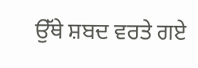ਉੱਥੇ ਸ਼ਬਦ ਵਰਤੇ ਗਏ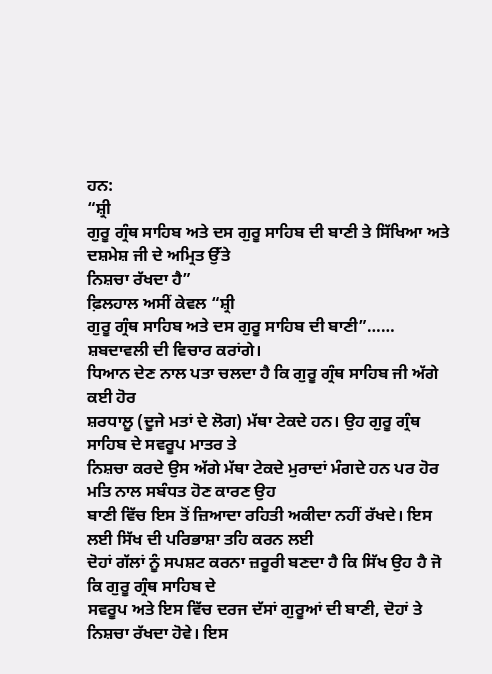ਹਨ:
“ਸ਼੍ਰੀ
ਗੁਰੂ ਗ੍ਰੰਥ ਸਾਹਿਬ ਅਤੇ ਦਸ ਗੁਰੂ ਸਾਹਿਬ ਦੀ ਬਾਣੀ ਤੇ ਸਿੱਖਿਆ ਅਤੇ ਦਸ਼ਮੇਸ਼ ਜੀ ਦੇ ਅਮ੍ਰਿਤ ਉੱਤੇ
ਨਿਸ਼ਚਾ ਰੱਖਦਾ ਹੈ”
ਫ਼ਿਲਹਾਲ ਅਸੀਂ ਕੇਵਲ “ਸ਼੍ਰੀ
ਗੁਰੂ ਗ੍ਰੰਥ ਸਾਹਿਬ ਅਤੇ ਦਸ ਗੁਰੂ ਸਾਹਿਬ ਦੀ ਬਾਣੀ”……
ਸ਼ਬਦਾਵਲੀ ਦੀ ਵਿਚਾਰ ਕਰਾਂਗੇ।
ਧਿਆਨ ਦੇਣ ਨਾਲ ਪਤਾ ਚਲਦਾ ਹੈ ਕਿ ਗੁਰੂ ਗ੍ਰੰਥ ਸਾਹਿਬ ਜੀ ਅੱਗੇ ਕਈ ਹੋਰ
ਸ਼ਰਧਾਲੂ (ਦੂਜੇ ਮਤਾਂ ਦੇ ਲੋਗ) ਮੱਥਾ ਟੇਕਦੇ ਹਨ। ਉਹ ਗੁਰੂ ਗ੍ਰੰਥ ਸਾਹਿਬ ਦੇ ਸਵਰੂਪ ਮਾਤਰ ਤੇ
ਨਿਸ਼ਚਾ ਕਰਦੇ ਉਸ ਅੱਗੇ ਮੱਥਾ ਟੇਕਦੇ ਮੁਰਾਦਾਂ ਮੰਗਦੇ ਹਨ ਪਰ ਹੋਰ ਮਤਿ ਨਾਲ ਸਬੰਧਤ ਹੋਣ ਕਾਰਣ ਉਹ
ਬਾਣੀ ਵਿੱਚ ਇਸ ਤੋਂ ਜ਼ਿਆਦਾ ਰਹਿਤੀ ਅਕੀਦਾ ਨਹੀਂ ਰੱਖਦੇ। ਇਸ ਲਈ ਸਿੱਖ ਦੀ ਪਰਿਭਾਸ਼ਾ ਤਹਿ ਕਰਨ ਲਈ
ਦੋਹਾਂ ਗੱਲਾਂ ਨੂੰ ਸਪਸ਼ਟ ਕਰਨਾ ਜ਼ਰੂਰੀ ਬਣਦਾ ਹੈ ਕਿ ਸਿੱਖ ਉਹ ਹੈ ਜੋ ਕਿ ਗੁਰੂ ਗ੍ਰੰਥ ਸਾਹਿਬ ਦੇ
ਸਵਰੂਪ ਅਤੇ ਇਸ ਵਿੱਚ ਦਰਜ ਦੱਸਾਂ ਗੁਰੂਆਂ ਦੀ ਬਾਣੀ, ਦੋਹਾਂ ਤੇ ਨਿਸ਼ਚਾ ਰੱਖਦਾ ਹੋਵੇ। ਇਸ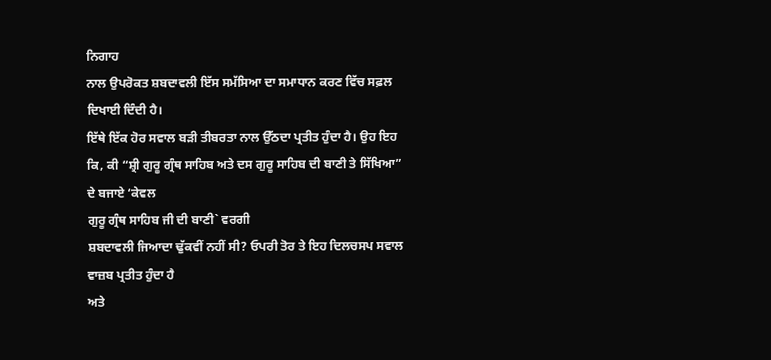ਨਿਗਾਹ
ਨਾਲ ਉਪਰੋਕਤ ਸ਼ਬਦਾਵਲੀ ਇੱਸ ਸਮੱਸਿਆ ਦਾ ਸਮਾਧਾਨ ਕਰਣ ਵਿੱਚ ਸਫ਼ਲ ਦਿਖਾਈ ਦਿੰਦੀ ਹੈ।
ਇੱਥੇ ਇੱਕ ਹੋਰ ਸਵਾਲ ਬੜੀ ਤੀਬਰਤਾ ਨਾਲ ਉੱਠਦਾ ਪ੍ਰਤੀਤ ਹੁੰਦਾ ਹੈ। ਉਹ ਇਹ
ਕਿ, ਕੀ “ਸ਼੍ਰੀ ਗੁਰੂ ਗ੍ਰੰਥ ਸਾਹਿਬ ਅਤੇ ਦਸ ਗੁਰੂ ਸਾਹਿਬ ਦੀ ਬਾਣੀ ਤੇ ਸਿੱਖਿਆ” ਦੇ ਬਜਾਏ ‘ਕੇਵਲ
ਗੁਰੂ ਗ੍ਰੰਥ ਸਾਹਿਬ ਜੀ ਦੀ ਬਾਣੀ` ਵਰਗੀ
ਸ਼ਬਦਾਵਲੀ ਜਿਆਦਾ ਢੁੱਕਵੀਂ ਨਹੀਂ ਸੀ? ਓਪਰੀ ਤੋਰ ਤੇ ਇਹ ਦਿਲਚਸਪ ਸਵਾਲ ਵਾਜ਼ਬ ਪ੍ਰਤੀਤ ਹੁੰਦਾ ਹੈ
ਅਤੇ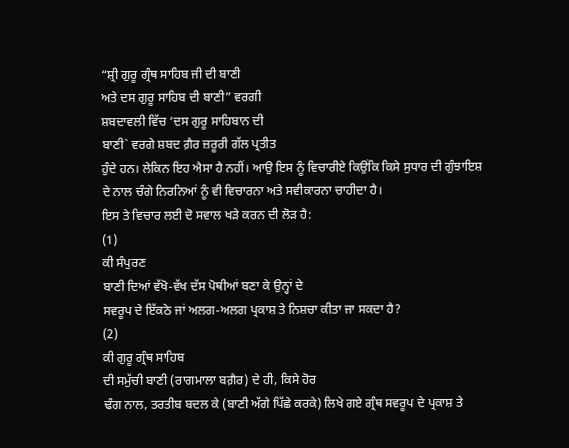“ਸ਼੍ਰੀ ਗੁਰੂ ਗ੍ਰੰਥ ਸਾਹਿਬ ਜੀ ਦੀ ਬਾਣੀ
ਅਤੇ ਦਸ ਗੁਰੂ ਸਾਹਿਬ ਦੀ ਬਾਣੀ” ਵਰਗੀ
ਸ਼ਬਦਾਵਲੀ ਵਿੱਚ ‘ਦਸ ਗੁਰੂ ਸਾਹਿਬਾਨ ਦੀ
ਬਾਣੀ` ਵਰਗੇ ਸ਼ਬਦ ਗ਼ੈਰ ਜ਼ਰੂਰੀ ਗੱਲ ਪ੍ਰਤੀਤ
ਹੁੰਦੇ ਹਨ। ਲੇਕਿਨ ਇਹ ਐਸਾ ਹੈ ਨਹੀਂ। ਆਉ ਇਸ ਨੂੰ ਵਿਚਾਰੀਏ ਕਿਉਂਕਿ ਕਿਸੇ ਸੁਧਾਰ ਦੀ ਗੁੰਝਾਇਸ਼
ਦੇ ਨਾਲ ਚੰਗੇ ਨਿਰਨਿਆਂ ਨੂੰ ਵੀ ਵਿਚਾਰਨਾ ਅਤੇ ਸਵੀਕਾਰਨਾ ਚਾਹੀਦਾ ਹੈ।
ਇਸ ਤੇ ਵਿਚਾਰ ਲਈ ਦੋ ਸਵਾਲ ਖੜੇ ਕਰਨ ਦੀ ਲੋੜ ਹੈ:
(1)
ਕੀ ਸੰਪੁਰਣ
ਬਾਣੀ ਦਿਆਂ ਵੱਖੋ-ਵੱਖ ਦੱਸ ਪੋਥੀਆਂ ਬਣਾ ਕੇ ਉਨ੍ਹਾਂ ਦੇ
ਸਵਰੂਪ ਦੇ ਇੱਕਠੇ ਜਾਂ ਅਲਗ-ਅਲਗ ਪ੍ਰਕਾਸ਼ ਤੇ ਨਿਸ਼ਚਾ ਕੀਤਾ ਜਾ ਸਕਦਾ ਹੈ?
(2)
ਕੀ ਗੁਰੂ ਗ੍ਰੰਥ ਸਾਹਿਬ
ਦੀ ਸਮੁੱਚੀ ਬਾਣੀ (ਰਾਗਮਾਲਾ ਬਗ਼ੈਰ) ਦੇ ਹੀ, ਕਿਸੇ ਹੋਰ
ਢੰਗ ਨਾਲ, ਤਰਤੀਬ ਬਦਲ ਕੇ (ਬਾਣੀ ਅੱਗੇ ਪਿੱਛੇ ਕਰਕੇ) ਲਿਖੇ ਗਏ ਗ੍ਰੰਥ ਸਵਰੂਪ ਦੇ ਪ੍ਰਕਾਸ਼ ਤੇ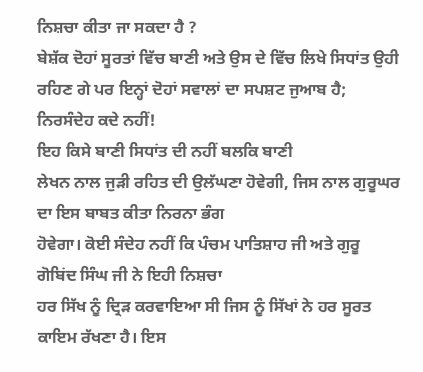ਨਿਸ਼ਚਾ ਕੀਤਾ ਜਾ ਸਕਦਾ ਹੈ ?
ਬੇਸ਼ੱਕ ਦੋਹਾਂ ਸੂਰਤਾਂ ਵਿੱਚ ਬਾਣੀ ਅਤੇ ਉਸ ਦੇ ਵਿੱਚ ਲਿਖੇ ਸਿਧਾਂਤ ਉਹੀ
ਰਹਿਣ ਗੇ ਪਰ ਇਨ੍ਹਾਂ ਦੋਹਾਂ ਸਵਾਲਾਂ ਦਾ ਸਪਸ਼ਟ ਜੁਆਬ ਹੈ;
ਨਿਰਸੰਦੇਹ ਕਦੇ ਨਹੀਂ!
ਇਹ ਕਿਸੇ ਬਾਣੀ ਸਿਧਾਂਤ ਦੀ ਨਹੀਂ ਬਲਕਿ ਬਾਣੀ
ਲੇਖਨ ਨਾਲ ਜੁੜੀ ਰਹਿਤ ਦੀ ਉਲੱਘਣਾ ਹੋਵੇਗੀ, ਜਿਸ ਨਾਲ ਗੁਰੂਘਰ ਦਾ ਇਸ ਬਾਬਤ ਕੀਤਾ ਨਿਰਨਾ ਭੰਗ
ਹੋਵੇਗਾ। ਕੋਈ ਸੰਦੇਹ ਨਹੀਂ ਕਿ ਪੰਚਮ ਪਾਤਿਸ਼ਾਹ ਜੀ ਅਤੇ ਗੁਰੂ ਗੋਬਿਂਦ ਸਿੰਘ ਜੀ ਨੇ ਇਹੀ ਨਿਸ਼ਚਾ
ਹਰ ਸਿੱਖ ਨੂੰ ਦ੍ਰਿੜ ਕਰਵਾਇਆ ਸੀ ਜਿਸ ਨੂੰ ਸਿੱਖਾਂ ਨੇ ਹਰ ਸੂਰਤ ਕਾਇਮ ਰੱਖਣਾ ਹੈ। ਇਸ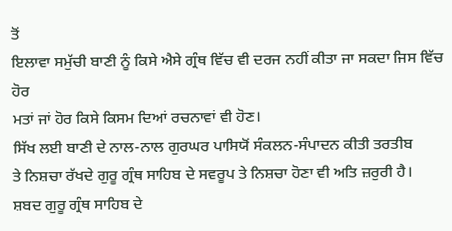ਤੋਂ
ਇਲਾਵਾ ਸਮੁੱਚੀ ਬਾਣੀ ਨੂੰ ਕਿਸੇ ਐਸੇ ਗ੍ਰੰਥ ਵਿੱਚ ਵੀ ਦਰਜ ਨਹੀਂ ਕੀਤਾ ਜਾ ਸਕਦਾ ਜਿਸ ਵਿੱਚ ਹੋਰ
ਮਤਾਂ ਜਾਂ ਹੋਰ ਕਿਸੇ ਕਿਸਮ ਦਿਆਂ ਰਚਨਾਵਾਂ ਵੀ ਹੋਣ।
ਸਿੱਖ ਲਈ ਬਾਣੀ ਦੇ ਨਾਲ-ਨਾਲ ਗੁਰਘਰ ਪਾਸਿਯੋਂ ਸੰਕਲਨ-ਸੰਪਾਦਨ ਕੀਤੀ ਤਰਤੀਬ
ਤੇ ਨਿਸ਼ਚਾ ਰੱਖਦੇ ਗੁਰੂ ਗ੍ਰੰਥ ਸਾਹਿਬ ਦੇ ਸਵਰੂਪ ਤੇ ਨਿਸ਼ਚਾ ਹੋਣਾ ਵੀ ਅਤਿ ਜ਼ਰੁਰੀ ਹੈ।
ਸ਼ਬਦ ਗੁਰੂ ਗ੍ਰੰਥ ਸਾਹਿਬ ਦੇ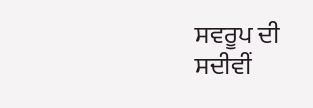ਸਵਰੂਪ ਦੀ ਸਦੀਵੀਂ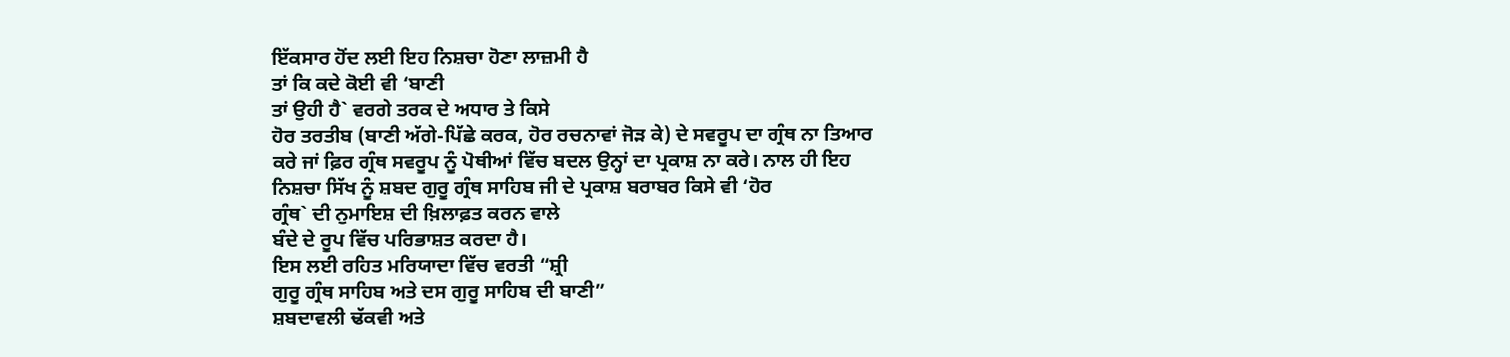ਇੱਕਸਾਰ ਹੋਂਦ ਲਈ ਇਹ ਨਿਸ਼ਚਾ ਹੋਣਾ ਲਾਜ਼ਮੀ ਹੈ
ਤਾਂ ਕਿ ਕਦੇ ਕੋਈ ਵੀ ‘ਬਾਣੀ
ਤਾਂ ਉਹੀ ਹੈ` ਵਰਗੇ ਤਰਕ ਦੇ ਅਧਾਰ ਤੇ ਕਿਸੇ
ਹੋਰ ਤਰਤੀਬ (ਬਾਣੀ ਅੱਗੇ-ਪਿੱਛੇ ਕਰਕ, ਹੋਰ ਰਚਨਾਵਾਂ ਜੋੜ ਕੇ) ਦੇ ਸਵਰੂਪ ਦਾ ਗ੍ਰੰਥ ਨਾ ਤਿਆਰ
ਕਰੇ ਜਾਂ ਫ਼ਿਰ ਗ੍ਰੰਥ ਸਵਰੂਪ ਨੂੰ ਪੋਥੀਆਂ ਵਿੱਚ ਬਦਲ ਉਨ੍ਹਾਂ ਦਾ ਪ੍ਰਕਾਸ਼ ਨਾ ਕਰੇ। ਨਾਲ ਹੀ ਇਹ
ਨਿਸ਼ਚਾ ਸਿੱਖ ਨੂੰ ਸ਼ਬਦ ਗੁਰੂ ਗ੍ਰੰਥ ਸਾਹਿਬ ਜੀ ਦੇ ਪ੍ਰਕਾਸ਼ ਬਰਾਬਰ ਕਿਸੇ ਵੀ ‘ਹੋਰ
ਗ੍ਰੰਥ` ਦੀ ਨੁਮਾਇਸ਼ ਦੀ ਖ਼ਿਲਾਫ਼ਤ ਕਰਨ ਵਾਲੇ
ਬੰਦੇ ਦੇ ਰੂਪ ਵਿੱਚ ਪਰਿਭਾਸ਼ਤ ਕਰਦਾ ਹੈ।
ਇਸ ਲਈ ਰਹਿਤ ਮਰਿਯਾਦਾ ਵਿੱਚ ਵਰਤੀ “ਸ਼੍ਰੀ
ਗੁਰੂ ਗ੍ਰੰਥ ਸਾਹਿਬ ਅਤੇ ਦਸ ਗੁਰੂ ਸਾਹਿਬ ਦੀ ਬਾਣੀ”
ਸ਼ਬਦਾਵਲੀ ਢੱਕਵੀ ਅਤੇ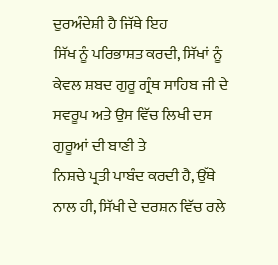ਦੁਰਅੰਦੇਸ਼ੀ ਹੈ ਜਿੱਥੇ ਇਹ
ਸਿੱਖ ਨੂੰ ਪਰਿਭਾਸ਼ਤ ਕਰਦੀ, ਸਿੱਖਾਂ ਨੂੰ
ਕੇਵਲ ਸ਼ਬਦ ਗੁਰੂ ਗ੍ਰੰਥ ਸਾਹਿਬ ਜੀ ਦੇ ਸਵਰੂਪ ਅਤੇ ਉਸ ਵਿੱਚ ਲਿਖੀ ਦਸ ਗੁਰੂਆਂ ਦੀ ਬਾਣੀ ਤੇ
ਨਿਸ਼ਚੇ ਪ੍ਰਤੀ ਪਾਬੰਦ ਕਰਦੀ ਹੈ, ਉੱਥੇ ਨਾਲ ਹੀ, ਸਿੱਖੀ ਦੇ ਦਰਸ਼ਨ ਵਿੱਚ ਰਲੇ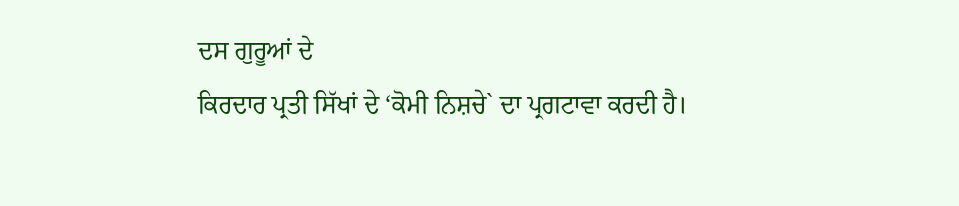ਦਸ ਗੁਰੂਆਂ ਦੇ
ਕਿਰਦਾਰ ਪ੍ਰਤੀ ਸਿੱਖਾਂ ਦੇ ‘ਕੋਮੀ ਨਿਸ਼ਚੇ` ਦਾ ਪ੍ਰਗਟਾਵਾ ਕਰਦੀ ਹੈ।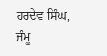ਹਰਦੇਵ ਸਿੰਘ, ਜੰਮੂ